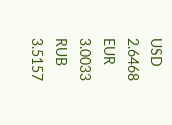USD 2.6468
EUR 3.0033
RUB 3.5157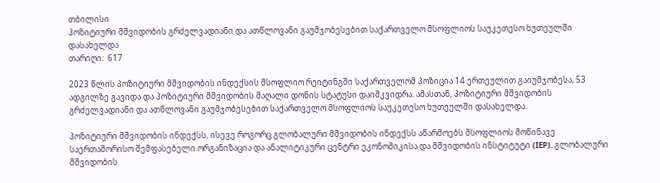თბილისი
პოზიტიური მშვიდობის გრძელვადიანი და ათწლოვანი გაუმჯობესებით საქართველო მსოფლიოს საუკეთესო ხუთეულში დასახელდა
თარიღი:  617

2023 წლის პოზიტიური მშვიდობის ინდექსის მსოფლიო რეიტინგში საქართველომ პოზიცია 14 ერთეულით გაიუმჯობესა, 53 ადგილზე გავიდა და პოზიტიური მშვიდობის მაღალი დონის სტატუსი დაიმკვიდრა. ამასთან, პოზიტიური მშვიდობის გრძელვადიანი და ათწლოვანი გაუმჯობესებით საქართველო მსოფლიოს საუკეთესო ხუთეულში დასახელდა.

პოზიტიური მშვიდობის ინდექსს, ისევე როგორც გლობალური მშვიდობის ინდექსს აწარმოებს მსოფლიოს მოწინავე საერთაშორისო შემფასებელი ორგანიზაცია და ანალიტიკური ცენტრი ეკონომიკისა და მშვიდობის ინსტიტუტი (IEP). გლობალური მშვიდობის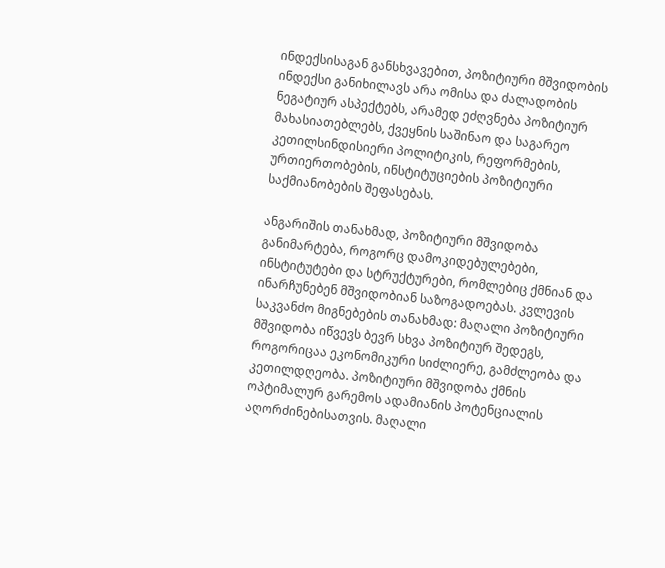ინდექსისაგან განსხვავებით, პოზიტიური მშვიდობის ინდექსი განიხილავს არა ომისა და ძალადობის ნეგატიურ ასპექტებს, არამედ ეძღვნება პოზიტიურ მახასიათებლებს, ქვეყნის საშინაო და საგარეო კეთილსინდისიერი პოლიტიკის, რეფორმების, ურთიერთობების, ინსტიტუციების პოზიტიური საქმიანობების შეფასებას.

ანგარიშის თანახმად, პოზიტიური მშვიდობა განიმარტება, როგორც დამოკიდებულებები, ინსტიტუტები და სტრუქტურები, რომლებიც ქმნიან და ინარჩუნებენ მშვიდობიან საზოგადოებას. კვლევის საკვანძო მიგნებების თანახმად: მაღალი პოზიტიური მშვიდობა იწვევს ბევრ სხვა პოზიტიურ შედეგს, როგორიცაა ეკონომიკური სიძლიერე, გამძლეობა და კეთილდღეობა. პოზიტიური მშვიდობა ქმნის ოპტიმალურ გარემოს ადამიანის პოტენციალის აღორძინებისათვის. მაღალი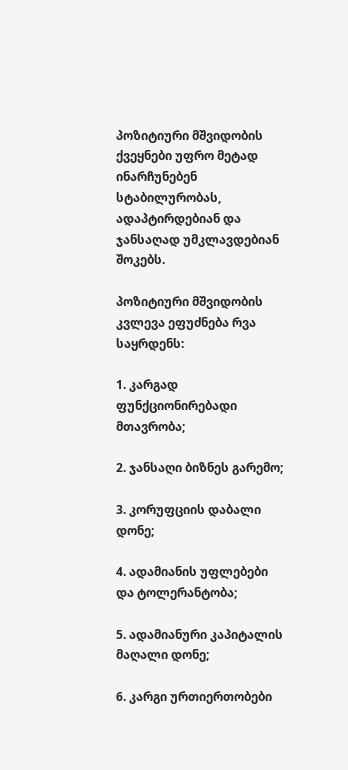პოზიტიური მშვიდობის ქვეყნები უფრო მეტად ინარჩუნებენ სტაბილურობას, ადაპტირდებიან და ჯანსაღად უმკლავდებიან შოკებს.

პოზიტიური მშვიდობის კვლევა ეფუძნება რვა საყრდენს:

1. კარგად ფუნქციონირებადი მთავრობა;

2. ჯანსაღი ბიზნეს გარემო;

3. კორუფციის დაბალი დონე;

4. ადამიანის უფლებები და ტოლერანტობა;

5. ადამიანური კაპიტალის მაღალი დონე;

6. კარგი ურთიერთობები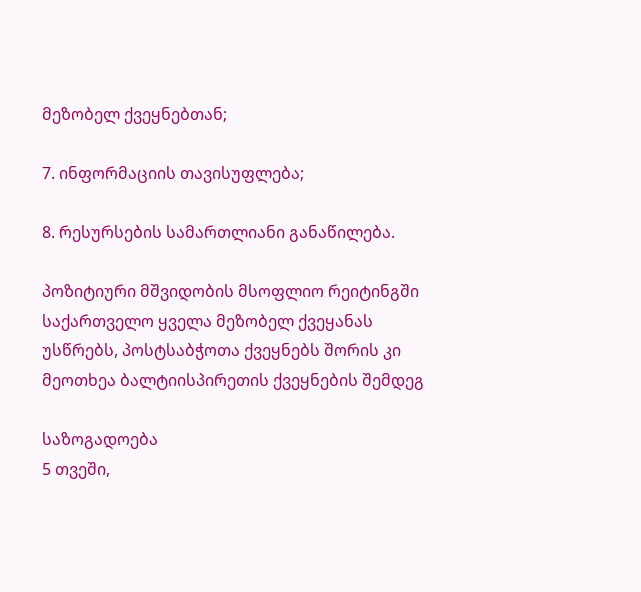მეზობელ ქვეყნებთან;

7. ინფორმაციის თავისუფლება;

8. რესურსების სამართლიანი განაწილება.

პოზიტიური მშვიდობის მსოფლიო რეიტინგში საქართველო ყველა მეზობელ ქვეყანას უსწრებს, პოსტსაბჭოთა ქვეყნებს შორის კი მეოთხეა ბალტიისპირეთის ქვეყნების შემდეგ

საზოგადოება
5 თვეში,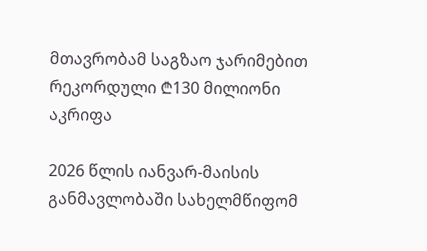მთავრობამ საგზაო ჯარიმებით რეკორდული ₾130 მილიონი აკრიფა

2026 წლის იანვარ-მაისის განმავლობაში სახელმწიფომ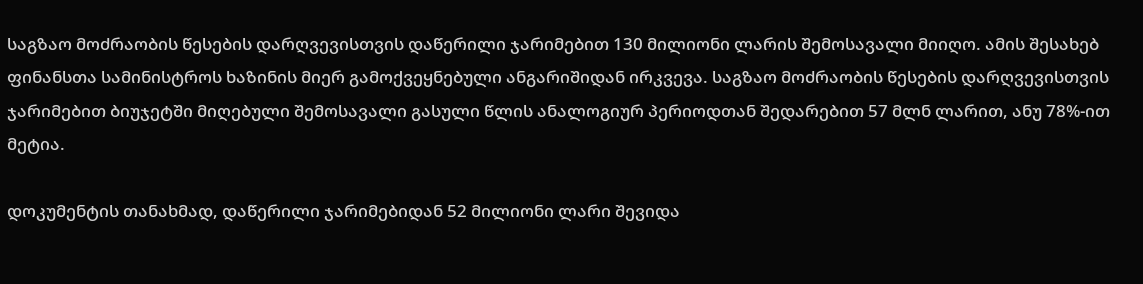საგზაო მოძრაობის წესების დარღვევისთვის დაწერილი ჯარიმებით 130 მილიონი ლარის შემოსავალი მიიღო. ამის შესახებ ფინანსთა სამინისტროს ხაზინის მიერ გამოქვეყნებული ანგარიშიდან ირკვევა. საგზაო მოძრაობის წესების დარღვევისთვის ჯარიმებით ბიუჯეტში მიღებული შემოსავალი გასული წლის ანალოგიურ პერიოდთან შედარებით 57 მლნ ლარით, ანუ 78%-ით მეტია.

დოკუმენტის თანახმად, დაწერილი ჯარიმებიდან 52 მილიონი ლარი შევიდა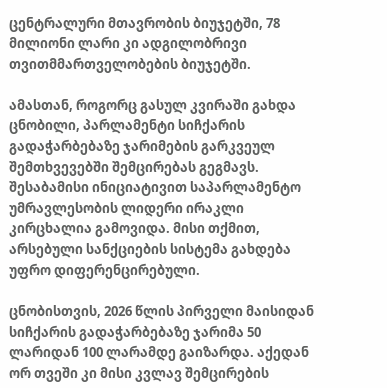ცენტრალური მთავრობის ბიუჯეტში, 78 მილიონი ლარი კი ადგილობრივი თვითმმართველობების ბიუჯეტში.

ამასთან, როგორც გასულ კვირაში გახდა ცნობილი, პარლამენტი სიჩქარის გადაჭარბებაზე ჯარიმების გარკვეულ შემთხვევებში შემცირებას გეგმავს. შესაბამისი ინიციატივით საპარლამენტო უმრავლესობის ლიდერი ირაკლი კირცხალია გამოვიდა. მისი თქმით, არსებული სანქციების სისტემა გახდება უფრო დიფერენცირებული.

ცნობისთვის, 2026 წლის პირველი მაისიდან სიჩქარის გადაჭარბებაზე ჯარიმა 50 ლარიდან 100 ლარამდე გაიზარდა. აქედან ორ თვეში კი მისი კვლავ შემცირების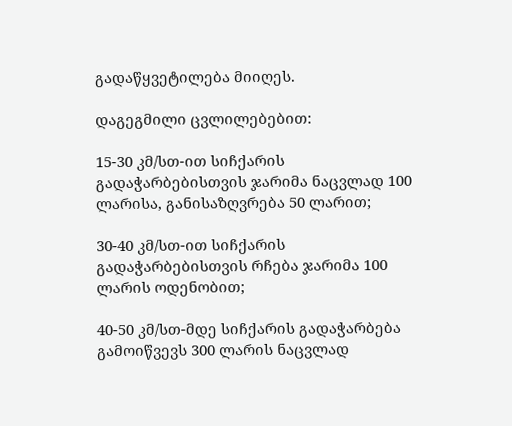გადაწყვეტილება მიიღეს.

დაგეგმილი ცვლილებებით:

15-30 კმ/სთ-ით სიჩქარის გადაჭარბებისთვის ჯარიმა ნაცვლად 100 ლარისა, განისაზღვრება 50 ლარით;

30-40 კმ/სთ-ით სიჩქარის გადაჭარბებისთვის რჩება ჯარიმა 100 ლარის ოდენობით;

40-50 კმ/სთ-მდე სიჩქარის გადაჭარბება გამოიწვევს 300 ლარის ნაცვლად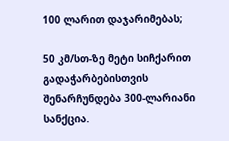100 ლარით დაჯარიმებას;

50 კმ/სთ-ზე მეტი სიჩქარით გადაჭარბებისთვის შენარჩუნდება 300-ლარიანი სანქცია.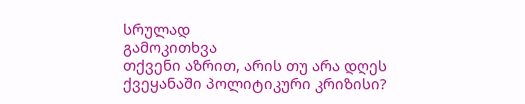სრულად
გამოკითხვა
თქვენი აზრით, არის თუ არა დღეს ქვეყანაში პოლიტიკური კრიზისი?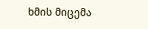ხმის მიცემა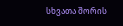სხვათა შორის